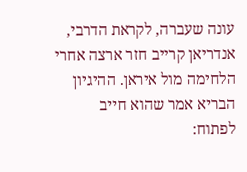עונה שעברה, לקראת הדרבי, אנדריאן קרייב חזר ארצה אחרי הלחימה מול איראן. ההיגיון הבריא אמר שהוא חייב לפתוח: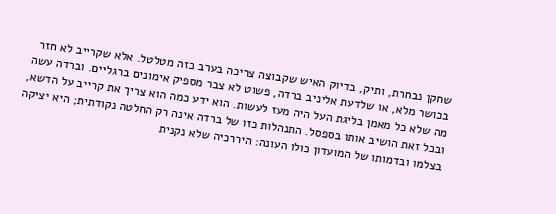שחקן נבחרת, ותיק, בדיוק האיש שקבוצה צריכה בערב כזה מטלטל. אלא שקרייב לא חזר בכושר מלא, או שלדעת אליניב ברדה, פשוט לא צבר מספיק אימונים ברגליים. וברדה עשה מה שלא כל מאמן בליגת העל היה מעז לעשות. הוא ידע כמה הוא צריך את קרייב על הדשא, ובכל זאת הושיב אותו בספסל. התנהלות כזו של ברדה אינה רק החלטה נקודתית; היא יציקה בצלמו ובדמותו של המועדון כולו העונה: היררכיה שלא נקנית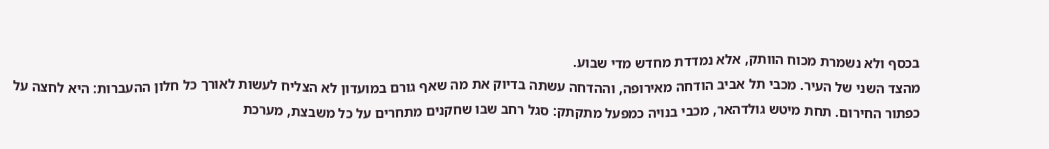בכסף ולא נשמרת מכוח הוותק, אלא נמדדת מחדש מדי שבוע.
מהצד השני של העיר. מכבי תל אביב הודחה מאירופה, וההדחה עשתה בדיוק את מה שאף גורם במועדון לא הצליח לעשות לאורך כל חלון ההעברות: היא לחצה על כפתור החירום. תחת מיטש גולדהאר, מכבי בנויה כמפעל מתקתק: סגל רחב שבו שחקנים מתחרים על כל משבצת, מערכת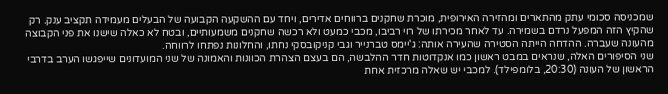שמכניסה סכומי עתק מהתארים ומהזירה האירופית, מוכרת שחקנים ברווחים אדירים, ויחד עם ההשקעה הקבועה של הבעלים מעמידה תקציב ענק. רק שהקיץ הזה המפעל נרדם בשמירה. עד לאחר מכירתו של רוי רביבו, מכבי כמעט ולא רכשה שחקנים משמעותיים, ובטח לא כאלה שישנו את פני הקבוצה מהעונה שעברה. ההדחה הייתה הסטירה שהעירה אותה: ג'יימס טברנייר וגבי קניקובסקי נחתו, והחלונות נפתחו לרווחה.
שני הסיפורים האלה, שנראים במבט ראשון כמו אנקדוטות חדר ההלבשה, הם בעצם הצהרת הכוונות והאמונה של שני המועדונים שייפגשו הערב בדרבי הראשון של העונה (20:30, בלומפילד). למכבי יש שאלה מרכזית אחת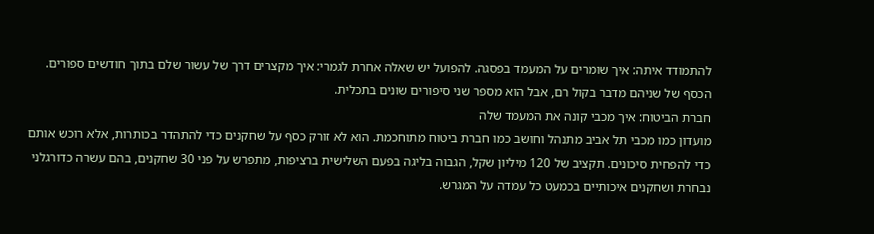להתמודד איתה: איך שומרים על המעמד בפסגה. להפועל יש שאלה אחרת לגמרי: איך מקצרים דרך של עשור שלם בתוך חודשים ספורים. הכסף של שניהם מדבר בקול רם, אבל הוא מספר שני סיפורים שונים בתכלית.
חברת הביטוח: איך מכבי קונה את המעמד שלה
מועדון כמו מכבי תל אביב מתנהל וחושב כמו חברת ביטוח מתוחכמת. הוא לא זורק כסף על שחקנים כדי להתהדר בכותרות, אלא רוכש אותם כדי להפחית סיכונים. תקציב של 120 מיליון שקל, הגבוה בליגה בפעם השלישית ברציפות, מתפרש על פני 30 שחקנים, בהם עשרה כדורגלני נבחרת ושחקנים איכותיים בכמעט כל עמדה על המגרש.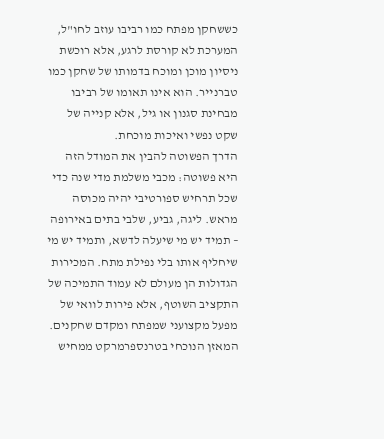כששחקן מפתח כמו רביבו עוזב לחו"ל, המערכת לא קורסת לרגע, אלא רוכשת ניסיון מוכן ומוכח בדמותו של שחקן כמו טברנייר. הוא אינו תאומו של רביבו מבחינת סגנון או גיל, אלא קנייה של שקט נפשי ואיכות מוכחת.
הדרך הפשוטה להבין את המודל הזה היא פשוטה: מכבי משלמת מדי שנה כדי שכל תרחיש ספורטיבי יהיה מכוסה מראש. ליגה, גביע, שלבי בתים באירופה – תמיד יש מי שיעלה לדשא, ותמיד יש מי שיחליף אותו בלי נפילת מתח. המכירות הגדולות הן מעולם לא עמוד התמיכה של התקציב השוטף, אלא פירות לוואי של מפעל מקצועני שמפתח ומקדם שחקנים. המאזן הנוכחי בטרנספרמרקט ממחיש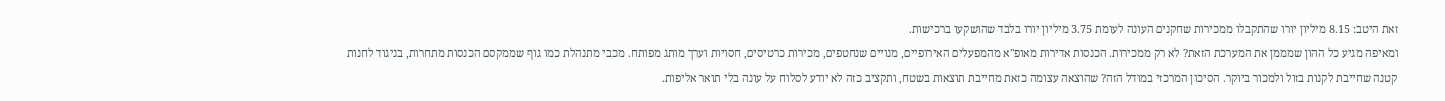זאת היטב: 8.15 מיליון יורו שהתקבלו ממכירות שחקנים העונה לעומת 3.75 מיליון יורו בלבד שהושקעו ברכישות.
ומאיפה מגיע כל ההון שמממן את המערכת הזאת? לא רק ממכירות. הכנסות אדירות מאופ"א מהמפעלים האירופיים, מנויים שנחטפים, מכירות כרטיסים, חסויות וערך מותג מפותח. מכבי מתנהלת כמו גוף שממקסם הכנסות מתחרות, בניגוד לחנות קטנה שחייבת לקנות בזול ולמכור ביוקר. הסיכון המרכזי במודל הזה? שהוצאה עצומה כזאת מחייבת תוצאות בשטח, ותקציב כזה לא יודע לסלוח על עונה בלי תואר אליפות.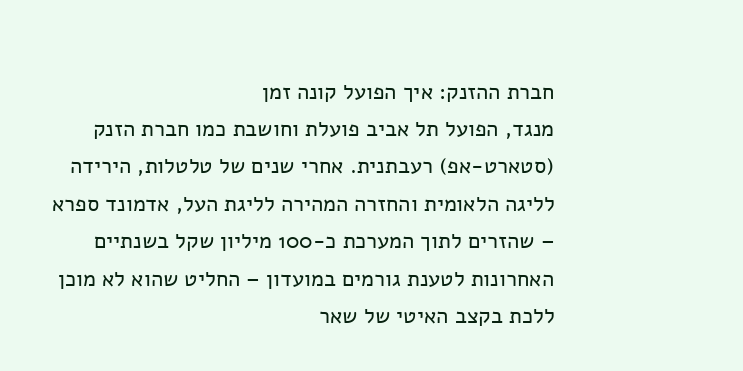חברת ההזנק: איך הפועל קונה זמן
מנגד, הפועל תל אביב פועלת וחושבת כמו חברת הזנק (סטארט-אפ) רעבתנית. אחרי שנים של טלטלות, הירידה לליגה הלאומית והחזרה המהירה לליגת העל, אדמונד ספרא – שהזרים לתוך המערכת כ-100 מיליון שקל בשנתיים האחרונות לטענת גורמים במועדון – החליט שהוא לא מוכן ללכת בקצב האיטי של שאר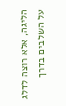הליגה, אלא רוצה לדלג על השלבים בדרך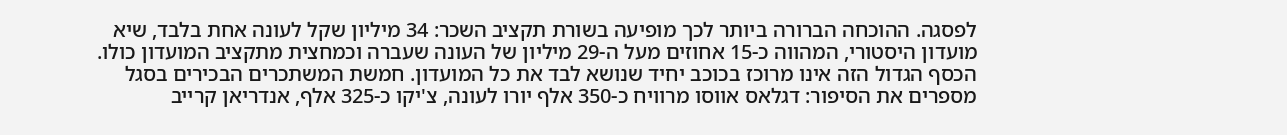לפסגה. ההוכחה הברורה ביותר לכך מופיעה בשורת תקציב השכר: 34 מיליון שקל לעונה אחת בלבד, שיא מועדון היסטורי, המהווה כ-15 אחוזים מעל ה-29 מיליון של העונה שעברה וכמחצית מתקציב המועדון כולו.
הכסף הגדול הזה אינו מרוכז בכוכב יחיד שנושא לבד את כל המועדון. חמשת המשתכרים הבכירים בסגל מספרים את הסיפור: דגלאס אווסו מרוויח כ-350 אלף יורו לעונה, צ'יקו כ-325 אלף, אנדריאן קרייב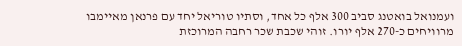ועמנואל בואטנג סביב 300 אלף כל אחד, וסתיו טוריאל יחד עם פרנאן מאיימבו מרוויחים כ-270 אלף יורו. זוהי שכבת שכר רחבה המרוכזת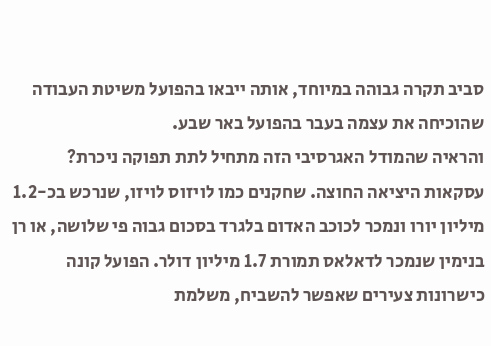סביב תקרה גבוהה במיוחד, אותה ייבאו בהפועל משיטת העבודה שהוכיחה את עצמה בעבר בהפועל באר שבע.
והראיה שהמודל האגרסיבי הזה מתחיל לתת תפוקה ניכרת? עסקאות היציאה החוצה. שחקנים כמו לויזוס לויזו, שנרכש בכ-1.2 מיליון יורו ונמכר לכוכב האדום בלגרד בסכום גבוה פי שלושה, או רן בנימין שנמכר לדאלאס תמורת 1.7 מיליון דולר. הפועל קונה כישרונות צעירים שאפשר להשביח, משלמת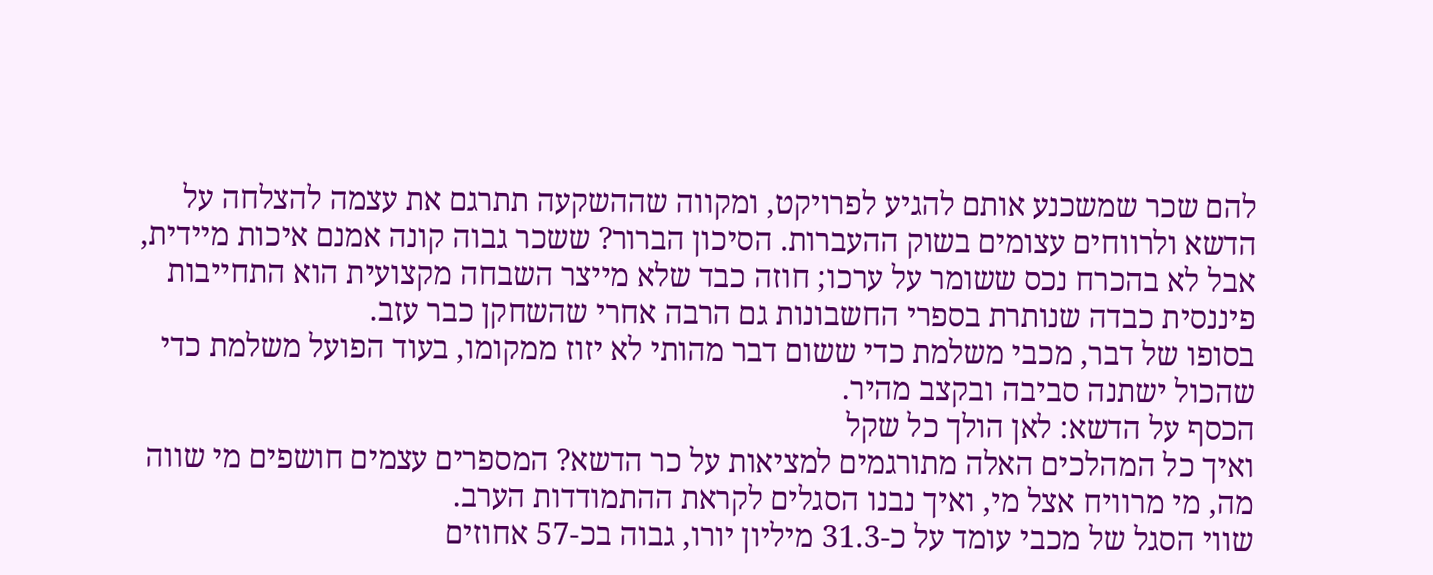להם שכר שמשכנע אותם להגיע לפרויקט, ומקווה שההשקעה תתרגם את עצמה להצלחה על הדשא ולרווחים עצומים בשוק ההעברות. הסיכון הברור? ששכר גבוה קונה אמנם איכות מיידית, אבל לא בהכרח נכס ששומר על ערכו; חוזה כבד שלא מייצר השבחה מקצועית הוא התחייבות פיננסית כבדה שנותרת בספרי החשבונות גם הרבה אחרי שהשחקן כבר עזב.
בסופו של דבר, מכבי משלמת כדי ששום דבר מהותי לא יזוז ממקומו, בעוד הפועל משלמת כדי שהכול ישתנה סביבה ובקצב מהיר.
הכסף על הדשא: לאן הולך כל שקל
ואיך כל המהלכים האלה מתורגמים למציאות על כר הדשא? המספרים עצמים חושפים מי שווה מה, מי מרוויח אצל מי, ואיך נבנו הסגלים לקראת ההתמודדות הערב.
שווי הסגל של מכבי עומד על כ-31.3 מיליון יורו, גבוה בכ-57 אחוזים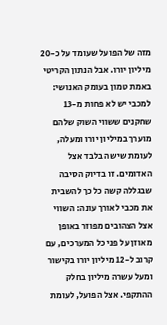מזה של הפועל שעומד על כ-20 מיליון יורו. אבל הנתון הקריטי באמת טמון בעומק האנושי: למכבי יש לא פחות מ-13 שחקנים ששווי השוק שלהם מוערך במיליון יורו ומעלה, לעומת שישה בלבד אצל האדומים. זו בדיוק הסיבה שבגללה קשה כל כך להשבית את מכבי לאורך עונה: השווי אצל הצהובים מפוזר באופן מאוזן על פני כל המערכים, עם קרוב ל-12 מיליון יורו בקישור ומעל עשרה מיליון בחלק ההתקפי. אצל הפועל, לעומת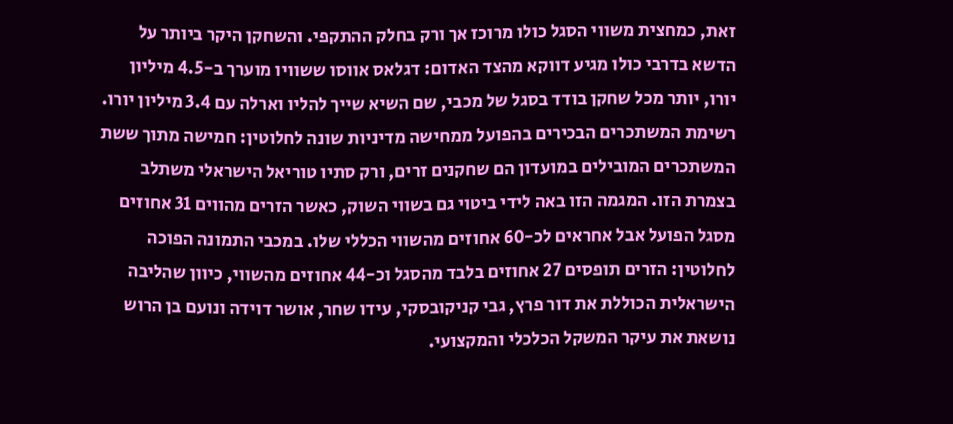זאת, כמחצית משווי הסגל כולו מרוכז אך ורק בחלק ההתקפי. והשחקן היקר ביותר על הדשא בדרבי כולו מגיע דווקא מהצד האדום: דגלאס אווסו ששוויו מוערך ב-4.5 מיליון יורו, יותר מכל שחקן בודד בסגל של מכבי, שם השיא שייך להליו וארלה עם 3.4 מיליון יורו.
רשימת המשתכרים הבכירים בהפועל ממחישה מדיניות שונה לחלוטין: חמישה מתוך ששת המשתכרים המובילים במועדון הם שחקנים זרים, ורק סתיו טוריאל הישראלי משתלב בצמרת הזו. המגמה הזו באה לידי ביטוי גם בשווי השוק, כאשר הזרים מהווים 31 אחוזים מסגל הפועל אבל אחראים לכ-60 אחוזים מהשווי הכללי שלו. במכבי התמונה הפוכה לחלוטין: הזרים תופסים 27 אחוזים בלבד מהסגל וכ-44 אחוזים מהשווי, כיוון שהליבה הישראלית הכוללת את דור פרץ, גבי קניקובסקי, עידו שחר, אושר דוידה ונועם בן הרוש נושאת את עיקר המשקל הכלכלי והמקצועי.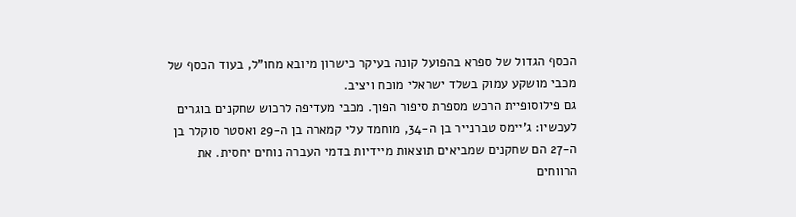הכסף הגדול של ספרא בהפועל קונה בעיקר כישרון מיובא מחו"ל, בעוד הכסף של מכבי מושקע עמוק בשלד ישראלי מוכח ויציב.
גם פילוסופיית הרכש מספרת סיפור הפוך. מכבי מעדיפה לרכוש שחקנים בוגרים לעכשיו: ג'יימס טברנייר בן ה-34, מוחמד עלי קמארה בן ה-29 ואסטר סוקלר בן ה-27 הם שחקנים שמביאים תוצאות מיידיות בדמי העברה נוחים יחסית. את הרווחים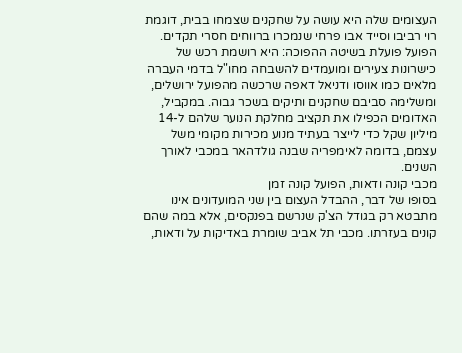העצומים שלה היא עושה על שחקנים שצמחו בבית, דוגמת רוי רביבו וסייד אבו פרחי שנמכרו ברווחים חסרי תקדים. הפועל פועלת בשיטה ההפוכה: היא רושמת רכש של כישרונות צעירים ומועמדים להשבחה מחו"ל בדמי העברה מלאים כמו אווסו ודניאל דאפה שרכשה מהפועל ירושלים, ומשלימה סביבם שחקנים ותיקים בשכר גבוה. במקביל, האדומים הכפילו את תקציב מחלקת הנוער שלהם ל-14 מיליון שקל כדי לייצר בעתיד מנוע מכירות מקומי משל עצמם, בדומה לאימפריה שבנה גולדהאר במכבי לאורך השנים.
מכבי קונה ודאות, הפועל קונה זמן
בסופו של דבר, ההבדל העצום בין שני המועדונים אינו מתבטא רק בגודל הצ'ק שנרשם בפנקסים, אלא במה שהם קונים בעזרתו. מכבי תל אביב שומרת באדיקות על ודאות,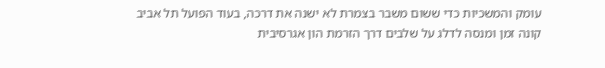עומק והמשכיות כדי ששום משבר בצמרת לא ישנה את דרכה, בעוד הפועל תל אביב קונה זמן ומנסה לדלג על שלבים דרך הזרמת הון אגרסיבית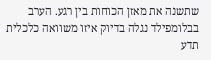שתשנה את מאזן הכוחות בין רגע. הערב בבלומפילד נגלה בדיוק איזו משוואה כלכלית תדע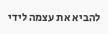להביא את עצמה לידי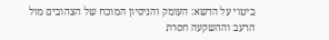ביטוי על הדשא: העומק והניסיון המוכח של הצהובים מול הרעב וההשקעה חסרת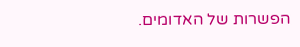הפשרות של האדומים.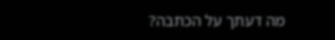מה דעתך על הכתבה?